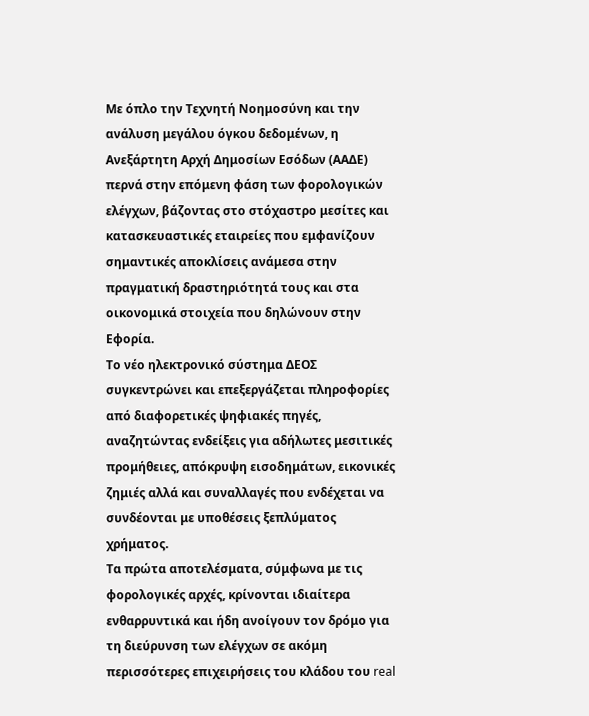Με όπλο την Τεχνητή Νοημοσύνη και την ανάλυση μεγάλου όγκου δεδομένων, η Ανεξάρτητη Αρχή Δημοσίων Εσόδων (ΑΑΔΕ) περνά στην επόμενη φάση των φορολογικών ελέγχων, βάζοντας στο στόχαστρο μεσίτες και κατασκευαστικές εταιρείες που εμφανίζουν σημαντικές αποκλίσεις ανάμεσα στην πραγματική δραστηριότητά τους και στα οικονομικά στοιχεία που δηλώνουν στην Εφορία.
Το νέο ηλεκτρονικό σύστημα ΔΕΟΣ συγκεντρώνει και επεξεργάζεται πληροφορίες από διαφορετικές ψηφιακές πηγές, αναζητώντας ενδείξεις για αδήλωτες μεσιτικές προμήθειες, απόκρυψη εισοδημάτων, εικονικές ζημιές αλλά και συναλλαγές που ενδέχεται να συνδέονται με υποθέσεις ξεπλύματος χρήματος.
Τα πρώτα αποτελέσματα, σύμφωνα με τις φορολογικές αρχές, κρίνονται ιδιαίτερα ενθαρρυντικά και ήδη ανοίγουν τον δρόμο για τη διεύρυνση των ελέγχων σε ακόμη περισσότερες επιχειρήσεις του κλάδου του real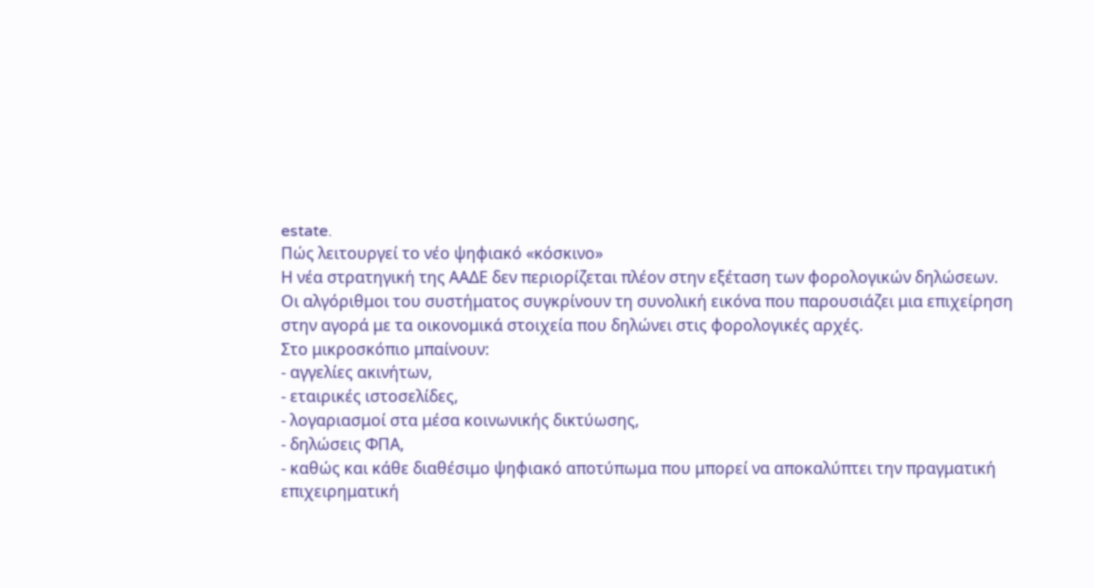estate.
Πώς λειτουργεί το νέο ψηφιακό «κόσκινο»
Η νέα στρατηγική της ΑΑΔΕ δεν περιορίζεται πλέον στην εξέταση των φορολογικών δηλώσεων.
Οι αλγόριθμοι του συστήματος συγκρίνουν τη συνολική εικόνα που παρουσιάζει μια επιχείρηση στην αγορά με τα οικονομικά στοιχεία που δηλώνει στις φορολογικές αρχές.
Στο μικροσκόπιο μπαίνουν:
- αγγελίες ακινήτων,
- εταιρικές ιστοσελίδες,
- λογαριασμοί στα μέσα κοινωνικής δικτύωσης,
- δηλώσεις ΦΠΑ,
- καθώς και κάθε διαθέσιμο ψηφιακό αποτύπωμα που μπορεί να αποκαλύπτει την πραγματική επιχειρηματική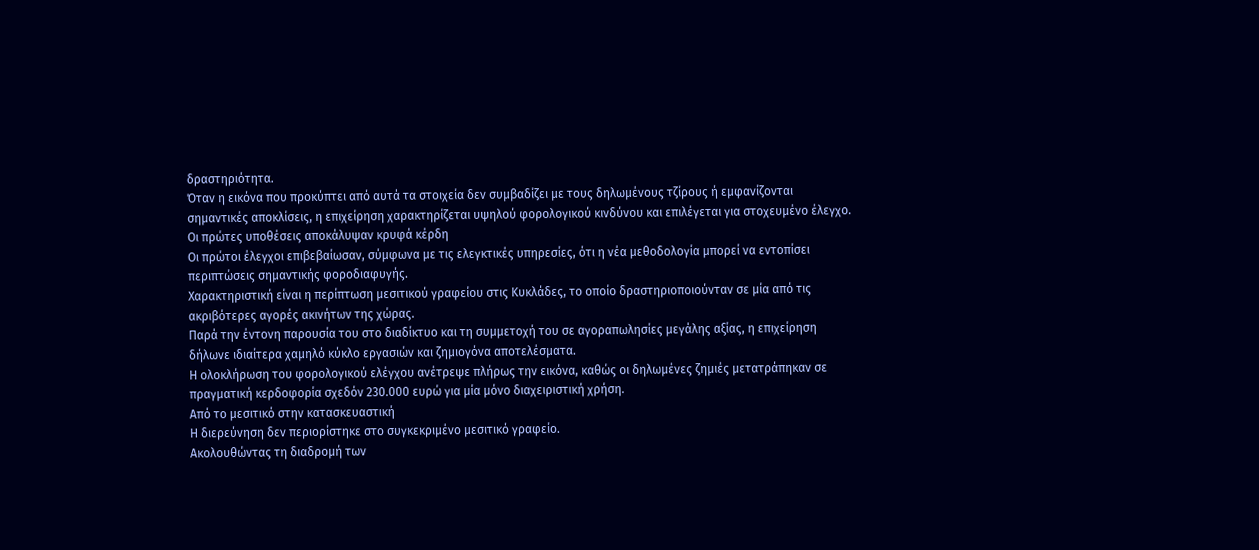δραστηριότητα.
Όταν η εικόνα που προκύπτει από αυτά τα στοιχεία δεν συμβαδίζει με τους δηλωμένους τζίρους ή εμφανίζονται σημαντικές αποκλίσεις, η επιχείρηση χαρακτηρίζεται υψηλού φορολογικού κινδύνου και επιλέγεται για στοχευμένο έλεγχο.
Οι πρώτες υποθέσεις αποκάλυψαν κρυφά κέρδη
Οι πρώτοι έλεγχοι επιβεβαίωσαν, σύμφωνα με τις ελεγκτικές υπηρεσίες, ότι η νέα μεθοδολογία μπορεί να εντοπίσει περιπτώσεις σημαντικής φοροδιαφυγής.
Χαρακτηριστική είναι η περίπτωση μεσιτικού γραφείου στις Κυκλάδες, το οποίο δραστηριοποιούνταν σε μία από τις ακριβότερες αγορές ακινήτων της χώρας.
Παρά την έντονη παρουσία του στο διαδίκτυο και τη συμμετοχή του σε αγοραπωλησίες μεγάλης αξίας, η επιχείρηση δήλωνε ιδιαίτερα χαμηλό κύκλο εργασιών και ζημιογόνα αποτελέσματα.
Η ολοκλήρωση του φορολογικού ελέγχου ανέτρεψε πλήρως την εικόνα, καθώς οι δηλωμένες ζημιές μετατράπηκαν σε πραγματική κερδοφορία σχεδόν 230.000 ευρώ για μία μόνο διαχειριστική χρήση.
Από το μεσιτικό στην κατασκευαστική
Η διερεύνηση δεν περιορίστηκε στο συγκεκριμένο μεσιτικό γραφείο.
Ακολουθώντας τη διαδρομή των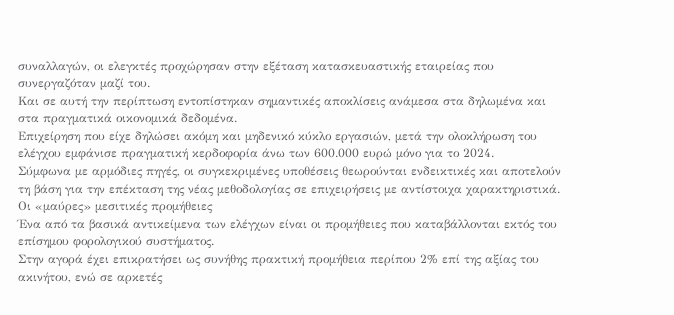συναλλαγών, οι ελεγκτές προχώρησαν στην εξέταση κατασκευαστικής εταιρείας που συνεργαζόταν μαζί του.
Και σε αυτή την περίπτωση εντοπίστηκαν σημαντικές αποκλίσεις ανάμεσα στα δηλωμένα και στα πραγματικά οικονομικά δεδομένα.
Επιχείρηση που είχε δηλώσει ακόμη και μηδενικό κύκλο εργασιών, μετά την ολοκλήρωση του ελέγχου εμφάνισε πραγματική κερδοφορία άνω των 600.000 ευρώ μόνο για το 2024.
Σύμφωνα με αρμόδιες πηγές, οι συγκεκριμένες υποθέσεις θεωρούνται ενδεικτικές και αποτελούν τη βάση για την επέκταση της νέας μεθοδολογίας σε επιχειρήσεις με αντίστοιχα χαρακτηριστικά.
Οι «μαύρες» μεσιτικές προμήθειες
Ένα από τα βασικά αντικείμενα των ελέγχων είναι οι προμήθειες που καταβάλλονται εκτός του επίσημου φορολογικού συστήματος.
Στην αγορά έχει επικρατήσει ως συνήθης πρακτική προμήθεια περίπου 2% επί της αξίας του ακινήτου, ενώ σε αρκετές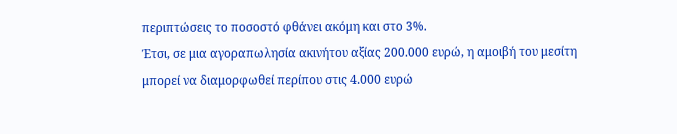περιπτώσεις το ποσοστό φθάνει ακόμη και στο 3%.
Έτσι, σε μια αγοραπωλησία ακινήτου αξίας 200.000 ευρώ, η αμοιβή του μεσίτη μπορεί να διαμορφωθεί περίπου στις 4.000 ευρώ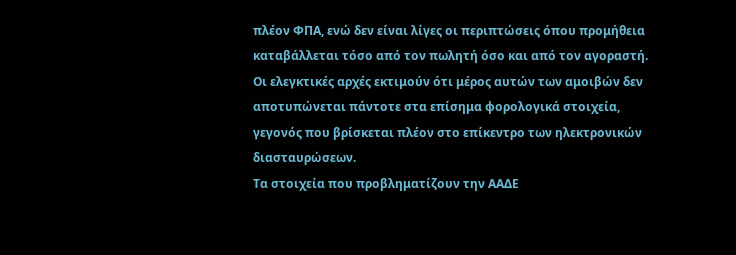πλέον ΦΠΑ, ενώ δεν είναι λίγες οι περιπτώσεις όπου προμήθεια καταβάλλεται τόσο από τον πωλητή όσο και από τον αγοραστή.
Οι ελεγκτικές αρχές εκτιμούν ότι μέρος αυτών των αμοιβών δεν αποτυπώνεται πάντοτε στα επίσημα φορολογικά στοιχεία, γεγονός που βρίσκεται πλέον στο επίκεντρο των ηλεκτρονικών διασταυρώσεων.
Τα στοιχεία που προβληματίζουν την ΑΑΔΕ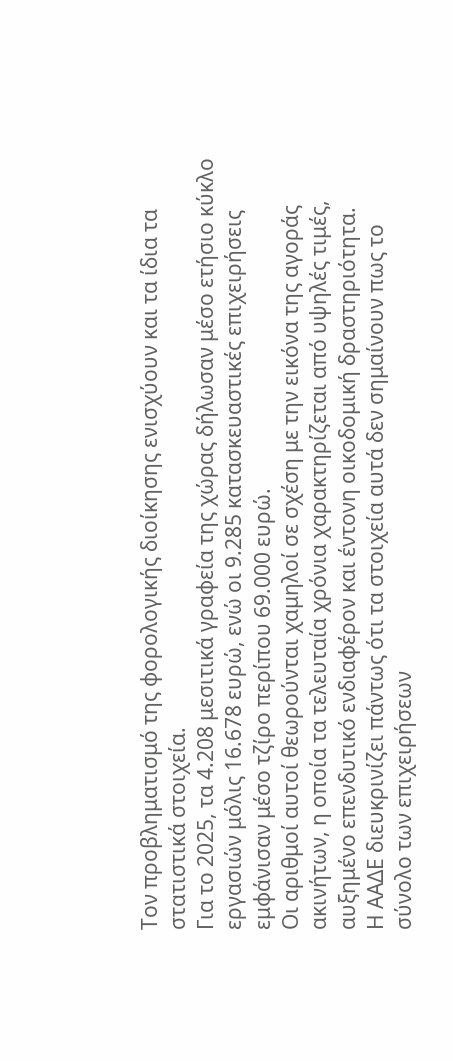Τον προβληματισμό της φορολογικής διοίκησης ενισχύουν και τα ίδια τα στατιστικά στοιχεία.
Για το 2025, τα 4.208 μεσιτικά γραφεία της χώρας δήλωσαν μέσο ετήσιο κύκλο εργασιών μόλις 16.678 ευρώ, ενώ οι 9.285 κατασκευαστικές επιχειρήσεις εμφάνισαν μέσο τζίρο περίπου 69.000 ευρώ.
Οι αριθμοί αυτοί θεωρούνται χαμηλοί σε σχέση με την εικόνα της αγοράς ακινήτων, η οποία τα τελευταία χρόνια χαρακτηρίζεται από υψηλές τιμές, αυξημένο επενδυτικό ενδιαφέρον και έντονη οικοδομική δραστηριότητα.
Η ΑΑΔΕ διευκρινίζει πάντως ότι τα στοιχεία αυτά δεν σημαίνουν πως το σύνολο των επιχειρήσεων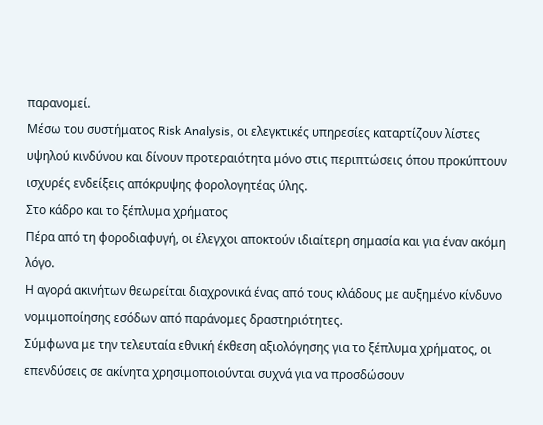παρανομεί.
Μέσω του συστήματος Risk Analysis, οι ελεγκτικές υπηρεσίες καταρτίζουν λίστες υψηλού κινδύνου και δίνουν προτεραιότητα μόνο στις περιπτώσεις όπου προκύπτουν ισχυρές ενδείξεις απόκρυψης φορολογητέας ύλης.
Στο κάδρο και το ξέπλυμα χρήματος
Πέρα από τη φοροδιαφυγή, οι έλεγχοι αποκτούν ιδιαίτερη σημασία και για έναν ακόμη λόγο.
Η αγορά ακινήτων θεωρείται διαχρονικά ένας από τους κλάδους με αυξημένο κίνδυνο νομιμοποίησης εσόδων από παράνομες δραστηριότητες.
Σύμφωνα με την τελευταία εθνική έκθεση αξιολόγησης για το ξέπλυμα χρήματος, οι επενδύσεις σε ακίνητα χρησιμοποιούνται συχνά για να προσδώσουν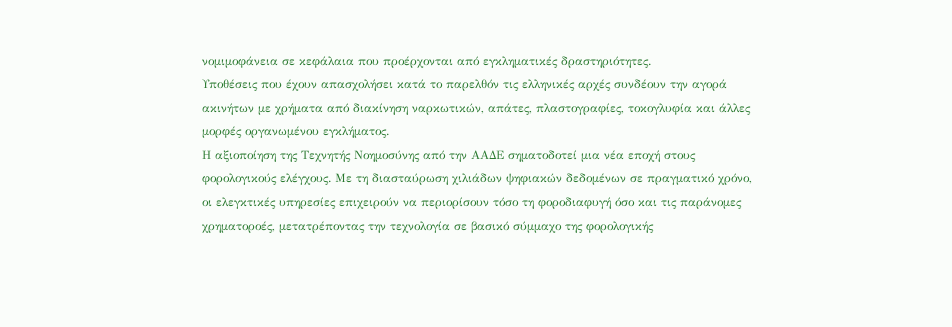νομιμοφάνεια σε κεφάλαια που προέρχονται από εγκληματικές δραστηριότητες.
Υποθέσεις που έχουν απασχολήσει κατά το παρελθόν τις ελληνικές αρχές συνδέουν την αγορά ακινήτων με χρήματα από διακίνηση ναρκωτικών, απάτες, πλαστογραφίες, τοκογλυφία και άλλες μορφές οργανωμένου εγκλήματος.
Η αξιοποίηση της Τεχνητής Νοημοσύνης από την ΑΑΔΕ σηματοδοτεί μια νέα εποχή στους φορολογικούς ελέγχους. Με τη διασταύρωση χιλιάδων ψηφιακών δεδομένων σε πραγματικό χρόνο, οι ελεγκτικές υπηρεσίες επιχειρούν να περιορίσουν τόσο τη φοροδιαφυγή όσο και τις παράνομες χρηματοροές, μετατρέποντας την τεχνολογία σε βασικό σύμμαχο της φορολογικής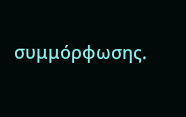συμμόρφωσης.